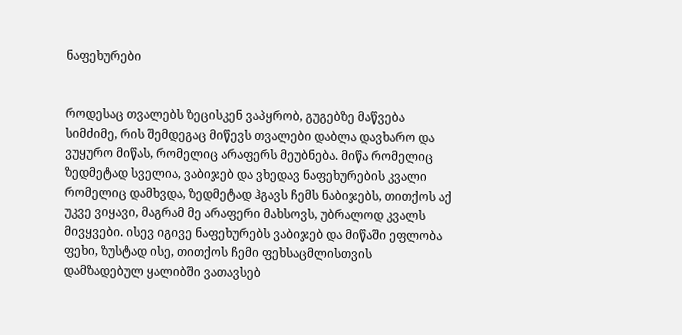ნაფეხურები


როდესაც თვალებს ზეცისკენ ვაპყრობ, გუგებზე მაწვება სიმძიმე, რის შემდეგაც მიწევს თვალები დაბლა დავხარო და ვუყურო მიწას, რომელიც არაფერს მეუბნება. მიწა რომელიც ზედმეტად სველია, ვაბიჯებ და ვხედავ ნაფეხურების კვალი რომელიც დამხვდა, ზედმეტად ჰგავს ჩემს ნაბიჯებს, თითქოს აქ უკვე ვიყავი, მაგრამ მე არაფერი მახსოვს, უბრალოდ კვალს მივყვები. ისევ იგივე ნაფეხურებს ვაბიჯებ და მიწაში ეფლობა ფეხი, ზუსტად ისე, თითქოს ჩემი ფეხსაცმლისთვის დამზადებულ ყალიბში ვათავსებ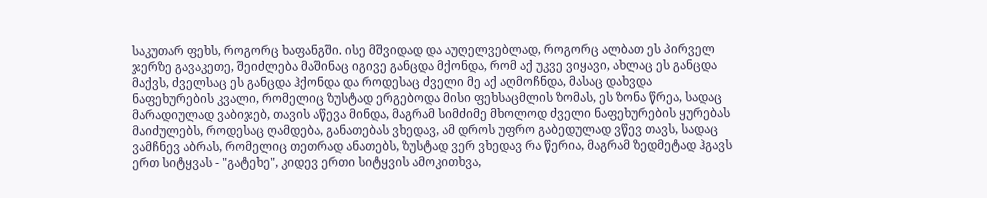საკუთარ ფეხს, როგორც ხაფანგში. ისე მშვიდად და აუღელვებლად, როგორც ალბათ ეს პირველ ჯერზე გავაკეთე, შეიძლება მაშინაც იგივე განცდა მქონდა, რომ აქ უკვე ვიყავი, ახლაც ეს განცდა მაქვს, ძველსაც ეს განცდა ჰქონდა და როდესაც ძველი მე აქ აღმოჩნდა, მასაც დახვდა ნაფეხურების კვალი, რომელიც ზუსტად ერგებოდა მისი ფეხსაცმლის ზომას, ეს ზონა წრეა, სადაც მარადიულად ვაბიჯებ, თავის აწევა მინდა, მაგრამ სიმძიმე მხოლოდ ძველი ნაფეხურების ყურებას მაიძულებს, როდესაც ღამდება, განათებას ვხედავ, ამ დროს უფრო გაბედულად ვწევ თავს, სადაც ვამჩნევ აბრას, რომელიც თეთრად ანათებს, ზუსტად ვერ ვხედავ რა წერია, მაგრამ ზედმეტად ჰგავს ერთ სიტყვას - "გატეხე", კიდევ ერთი სიტყვის ამოკითხვა,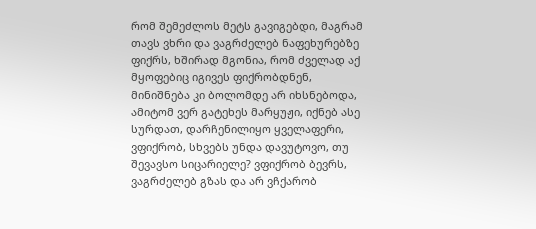რომ შემეძლოს მეტს გავიგებდი, მაგრამ თავს ვხრი და ვაგრძელებ ნაფეხურებზე ფიქრს, ხშირად მგონია, რომ ძველად აქ მყოფებიც იგივეს ფიქრობდნენ, მინიშნება კი ბოლომდე არ იხსნებოდა, ამიტომ ვერ გატეხეს მარყუჟი, იქნებ ასე სურდათ, დარჩენილიყო ყველაფერი, ვფიქრობ, სხვებს უნდა დავუტოვო, თუ შევავსო სიცარიელე? ვფიქრობ ბევრს, ვაგრძელებ გზას და არ ვჩქარობ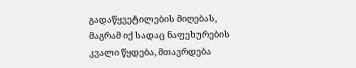გადაწყვეტილების მიღებას, მაგრამ იქ სადაც ნაფეხურების კვალი წყდება, მთავრდება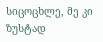სიცოცხლე, მე კი ზუსტად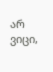არ ვიცი,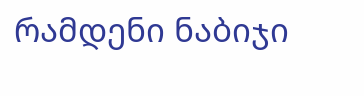რამდენი ნაბიჯი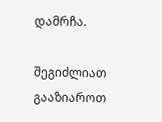დამრჩა.

შეგიძლიათ გააზიაროთ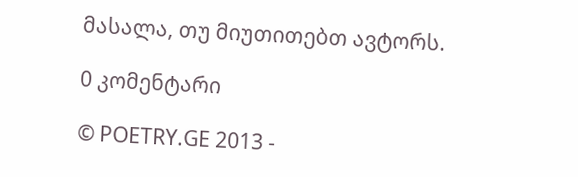მასალა, თუ მიუთითებთ ავტორს.

0 კომენტარი

© POETRY.GE 2013 -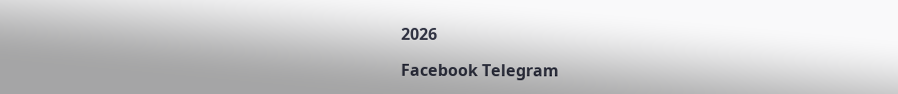2026

Facebook Telegram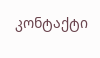კონტაქტი